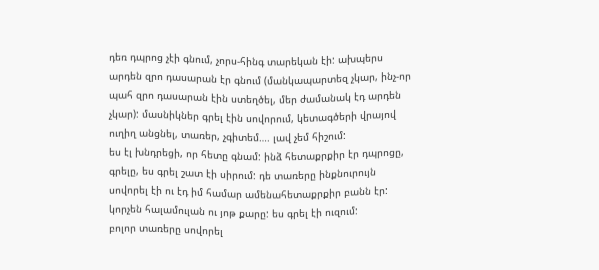դեռ դպրոց չէի գնում, չորս-հինգ տարեկան էի: ախպերս արդեն զրո դասարան էր գնում (մանկապարտեզ չկար, ինչ-որ պահ զրո դասարան էին ստեղծել, մեր ժամանակ էդ արդեն չկար): մասնիկներ գրել էին սովորում, կետագծերի վրայով ուղիղ անցնել, տառեր, չգիտեմ…. լավ չեմ հիշում:
ես էլ խնդրեցի, որ հետը գնամ: ինձ հետաքրքիր էր դպրոցը, գրելը, ես գրել շատ էի սիրում: դե տառերը ինքնուրույն սովորել էի ու էդ իմ համար ամենահետաքրքիր բանն էր: կորչեն հալամուլան ու յոթ քարը: ես գրել էի ուզում:
բոլոր տառերը սովորել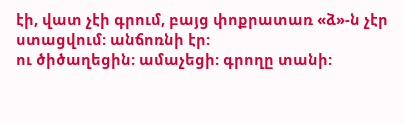էի, վատ չէի գրում, բայց փոքրատառ «ձ»-ն չէր ստացվում: անճոռնի էր:
ու ծիծաղեցին: ամաչեցի: գրողը տանի: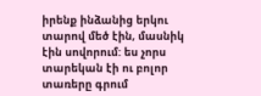իրենք ինձանից երկու տարով մեծ էին, մասնիկ էին սովորում: ես չորս տարեկան էի ու բոլոր տառերը գրում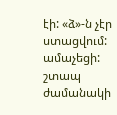էի: «ձ»-ն չէր ստացվում: ամաչեցի:
շտապ ժամանակի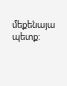մեքենայա պետք: